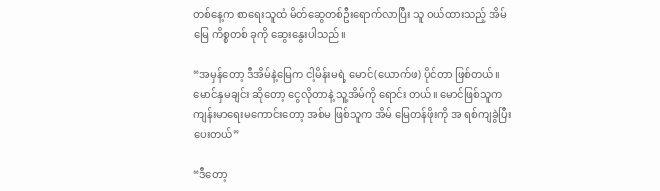တစ်နေ့က စာရေးသူထံ မိတ်ဆွေတစ်ဦးရောက်လာပြီး သူ ဝယ်ထားသည့် အိမ် မြေ ကိစ္စတစ် ခုကို ဆွေးနွေးပါသည်။

“အမှန်တော့ ဒီအိမ်နဲ့မြေက ငါ့မိန်းမရဲ့ မောင်(ယောက်ဖ) ပိုင်တာ ဖြစ်တယ်။ မောင်နှမချင်း ဆိုတော့ ငွေလိုတာနဲ့ သူ့အိမ်ကို ရောင်း တယ်။ မောင်ဖြစ်သူက ကျန်းမာရေးမကောင်းတော့ အစ်မ ဖြစ်သူက အိမ် မြေတန်ဖိုးကို အ ရစ်ကျခွဲပြီးပေးတယ်”

“ဒီတော့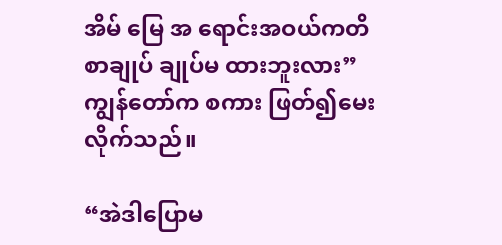အိမ် မြေ အ ရောင်းအဝယ်ကတိစာချုပ် ချုပ်မ ထားဘူးလား”ကျွန်တော်က စကား ဖြတ်၍မေးလိုက်သည်။

“အဲဒါပြောမ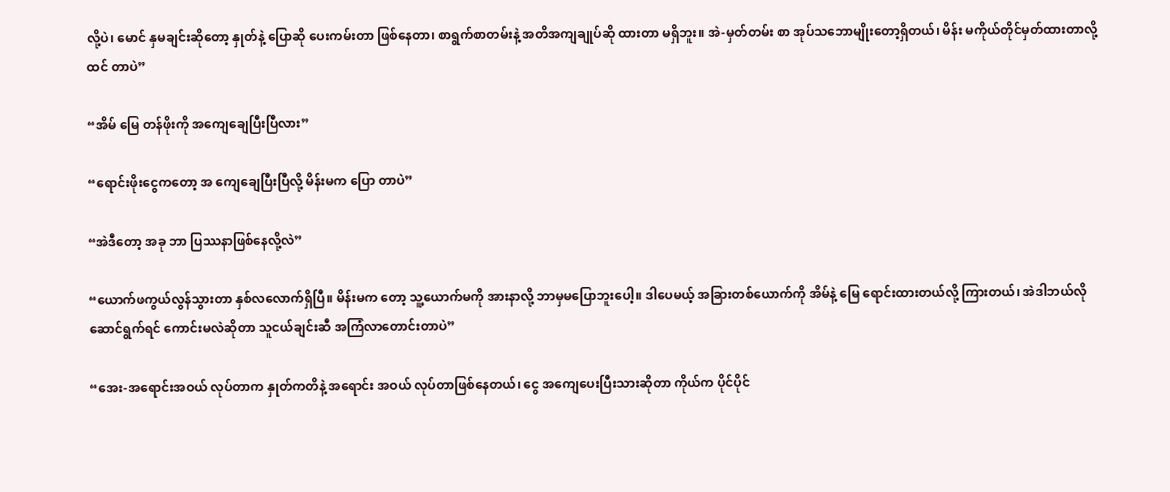လို့ပဲ၊ မောင် နှမချင်းဆိုတော့ နှုတ်နဲ့ ပြောဆို ပေးကမ်းတာ ဖြစ်နေတာ၊ စာရွက်စာတမ်းနဲ့ အတိအကျချုပ်ဆို ထားတာ မရှိဘူး။ အဲ-မှတ်တမ်း စာ အုပ်သဘောမျိုးတော့ရှိတယ်၊ မိန်း မကိုယ်တိုင်မှတ်ထားတာလို့ ထင် တာပဲ”

“အိမ် မြေ တန်ဖိုးကို အကျေချေပြီးပြီလား”

“ရောင်းဖိုးငွေကတော့ အ ကျေချေပြီးပြီလို့ မိန်းမက ပြော တာပဲ”

“အဲဒီတော့ အခု ဘာ ပြဿနာဖြစ်နေလို့လဲ”

“ယောက်ဖကွယ်လွန်သွားတာ နှစ်လလောက်ရှိပြီ။ မိန်းမက တော့ သူ့ယောက်မကို အားနာလို့ ဘာမှမပြောဘူးပေါ့။ ဒါပေမယ့် အခြားတစ်ယောက်ကို အိမ်နဲ့ မြေ ရောင်းထားတယ်လို့ ကြားတယ်၊ အဲဒါဘယ်လို ဆောင်ရွက်ရင် ကောင်းမလဲဆိုတာ သူငယ်ချင်းဆီ အကြံလာတောင်းတာပဲ”

“အေး-အရောင်းအဝယ် လုပ်တာက နှုတ်ကတိနဲ့ အရောင်း အဝယ် လုပ်တာဖြစ်နေတယ်၊ ငွေ အကျေပေးပြီးသားဆိုတာ ကိုယ်က ပိုင်ပိုင်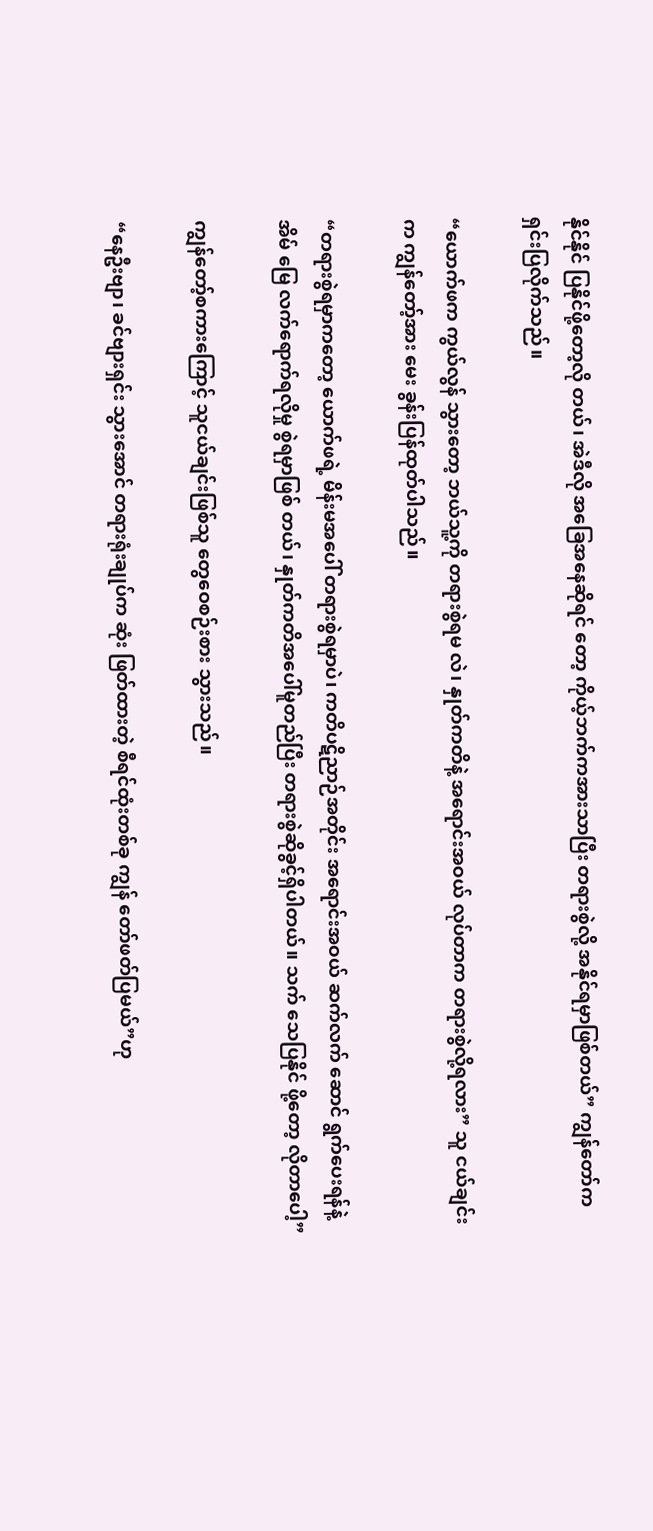နိုင်နိုင် ပြနိုင်ဖို့တော့လို တယ်၊ အဲဒီလို အခြေအနေဆိုရင် တော့ ကိုယ့်ဘက်ကအားသာပြီး တရားစွဲလို့ အနိုင်ရမှာဖြစ်တယ်” ကျွန်တော်ကရှင်းပြလိုက်သည်။

“ယောက်ဖက ကွယ်လွန် သွားတော့ ဘယ်သူ့ကို တရားစွဲရမ လဲ၊ နှုတ်ကတိနဲ့ အရောင်းအဝယ် လုပ်တာက တရားစွဲလို့ရလား” သူ ငယ်ချင်းက ကျွန်တော့်အား မေး ခွန်းပြန်ထုတ်ပါသည်။

“တရားစွဲရမှာကတော့ ယောက်ဖရဲ့ မိန်းမအပေါ် တရားစွဲရမှာပဲ၊ ကတိပဋိညာဉ်အတိုင်း အရောင်းအဝယ် ဆက်လက် ဆောင် ရွက်ပေးရန်နဲ့ အိမ် မြေ လက်ရောက်ရလိုမှု စွဲရမှာဖြစ် တယ်၊ နှုတ်ကတိအပေါ်မူတည်ပြီး တရားစွဲဆိုခွင့်ရှိပါတယ်။ သက် သေပြနိုင် ဖို့တော့ လိုတာပေါ့”

ကျွန်တော့်စကားကြောင့် သူငယ်ချင်းဖြစ်သူ တွေဝေစဉ်းစား သွားသည်။

“နေဦးဗျာ၊ ခင်ဗျားရှင်း သွားအောင် တရားရုံးချုပ်က ဆုံး ဖြတ်ထားတဲ့ စီရင်ထုံးတစ်ခု ကျွန် တော်ဖတ်ပြမယ်”ဟု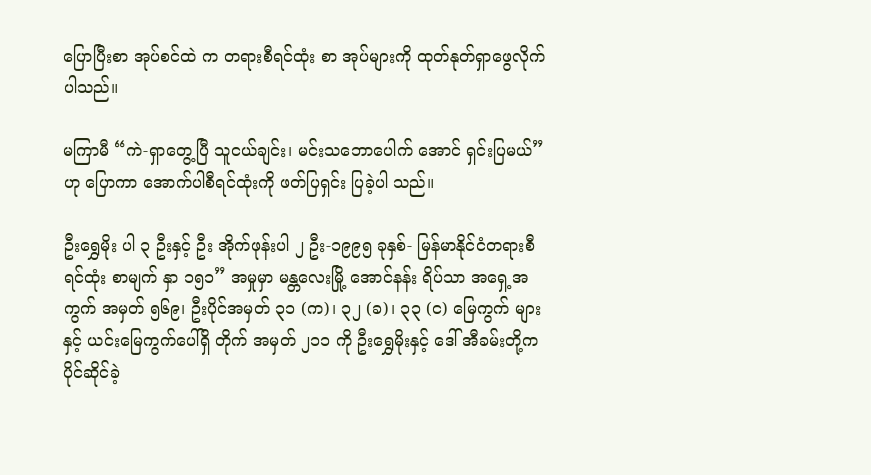ပြောပြီးစာ အုပ်စင်ထဲ က တရားစီရင်ထုံး စာ အုပ်များကို ထုတ်နုတ်ရှာဖွေလိုက် ပါသည်။

မကြာမီ “ကဲ-ရှာတွေ့ပြီ သူငယ်ချင်း၊ မင်းသဘောပေါက် အောင် ရှင်းပြမယ်”ဟု ပြောကာ အောက်ပါစီရင်ထုံးကို ဖတ်ပြရှင်း ပြခဲ့ပါ သည်။

ဦးရွှေမိုး ပါ ၃ ဦးနှင့် ဦး အိုက်ဖုန်းပါ ၂ ဦး-၁၉၉၅ ခုနှစ်- မြန်မာနိုင်ငံတရားစီရင်ထုံး စာမျက် နှာ ၁၅၁” အမှုမှာ မန္တလေးမြို့ အောင်နန်း ရိပ်သာ အရှေ့အကွက် အမှတ် ၅၆၉၊ ဦးပိုင်အမှတ် ၃၁ (က)၊ ၃၂ (ခ)၊ ၃၃ (င) မြေကွက် များနှင့် ယင်းမြေကွက်ပေါ်ရှိ တိုက် အမှတ် ၂၁၁ ကို ဦးရွှေမိုးနှင့် ဒေါ် အီခမ်းတို့က ပိုင်ဆိုင်ခဲ့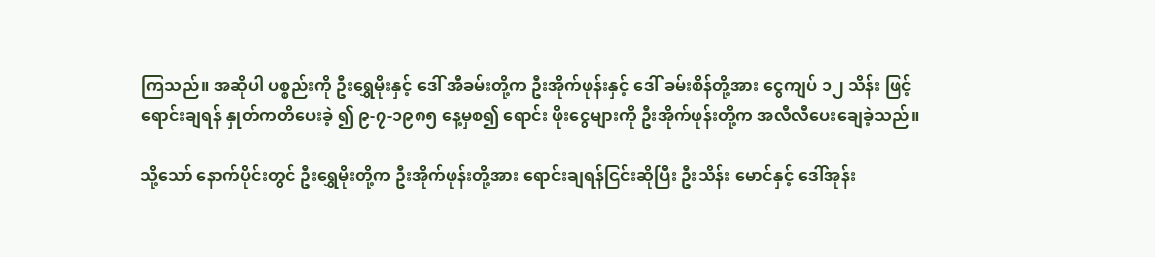ကြသည်။ အဆိုပါ ပစ္စည်းကို ဦးရွှေမိုးနှင့် ဒေါ် အီခမ်းတို့က ဦးအိုက်ဖုန်းနှင့် ဒေါ် ခမ်းစိန်တို့အား ငွေကျပ် ၁၂ သိန်း ဖြင့် ရောင်းချရန် နှုတ်ကတိပေးခဲ့ ၍ ၉-၇-၁၉၈၅ နေ့မှစ၍ ရောင်း ဖိုးငွေများကို ဦးအိုက်ဖုန်းတို့က အလီလီပေးချေခဲ့သည်။

သို့သော် နောက်ပိုင်းတွင် ဦးရွှေမိုးတို့က ဦးအိုက်ဖုန်းတို့အား ရောင်းချရန်ငြင်းဆိုပြီး ဦးသိန်း မောင်နှင့် ဒေါ်အုန်း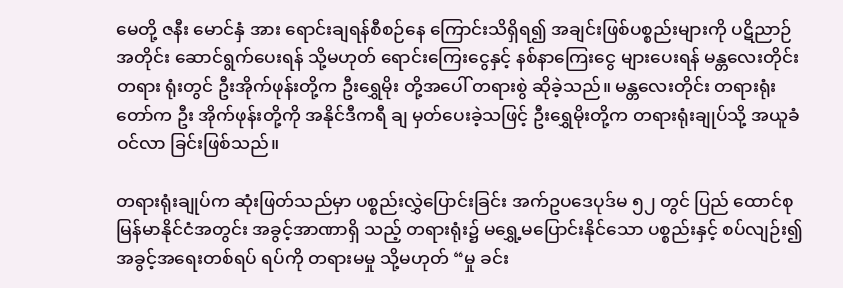မေတို့ ဇနီး မောင်နှံ အား ရောင်းချရန်စီစဉ်နေ ကြောင်းသိရှိရ၍ အချင်းဖြစ်ပစ္စည်းများကို ပဋိညာဉ်အတိုင်း ဆောင်ရွက်ပေးရန် သို့မဟုတ် ရောင်းကြေးငွေနှင့် နစ်နာကြေးငွေ များပေးရန် မန္တလေးတိုင်း တရား ရုံးတွင် ဦးအိုက်ဖုန်းတို့က ဦးရွှေမိုး တို့အပေါ် တရားစွဲ ဆိုခဲ့သည်။ မန္တလေးတိုင်း တရားရုံးတော်က ဦး အိုက်ဖုန်းတို့ကို အနိုင်ဒီကရီ ချ မှတ်ပေးခဲ့သဖြင့် ဦးရွှေမိုးတို့က တရားရုံးချုပ်သို့ အယူခံဝင်လာ ခြင်းဖြစ်သည်။

တရားရုံးချုပ်က ဆုံးဖြတ်သည်မှာ ပစ္စည်းလွှဲပြောင်းခြင်း အက်ဥပဒေပုဒ်မ ၅၂ တွင် ပြည် ထောင်စုမြန်မာနိုင်ငံအတွင်း အခွင့်အာဏာရှိ သည့် တရားရုံး၌ မရွှေ့မပြောင်းနိုင်သော ပစ္စည်းနှင့် စပ်လျဉ်း၍ အခွင့်အရေးတစ်ရပ် ရပ်ကို တရားမမှု သို့မဟုတ် “မှု ခင်း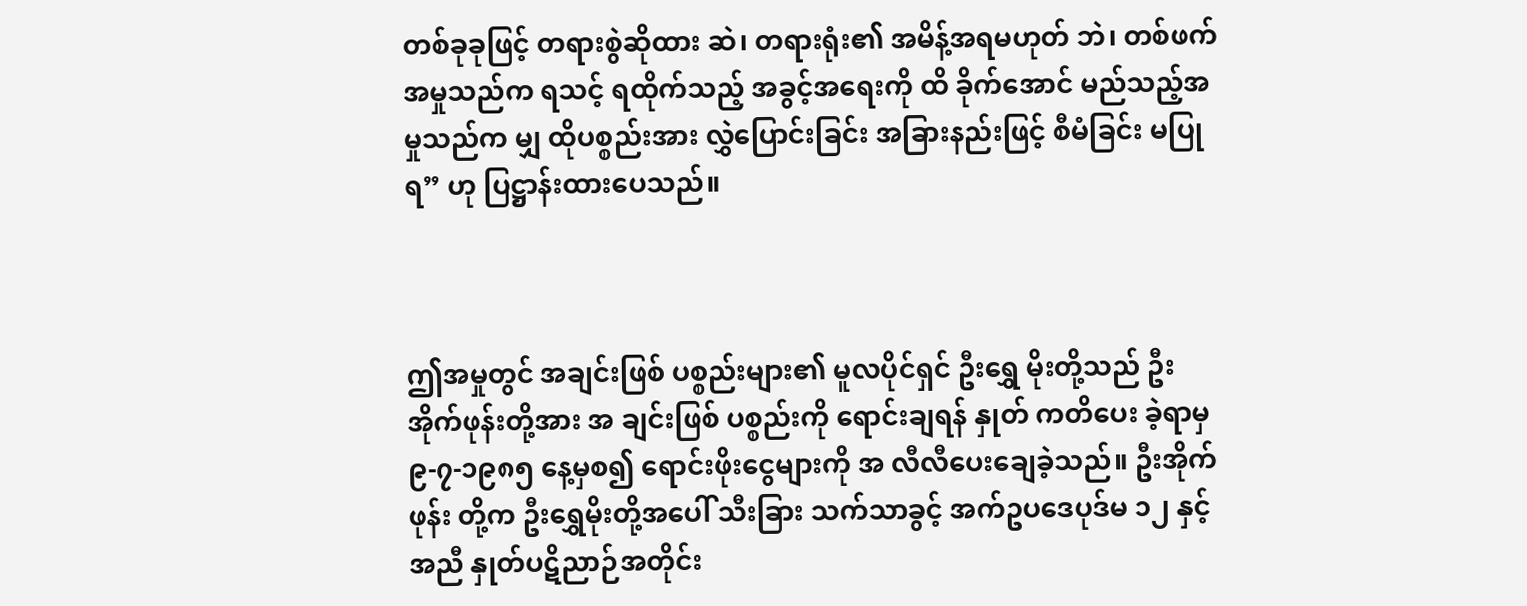တစ်ခုခုဖြင့် တရားစွဲဆိုထား ဆဲ၊ တရားရုံး၏ အမိန့်အရမဟုတ် ဘဲ၊ တစ်ဖက်အမှုသည်က ရသင့် ရထိုက်သည့် အခွင့်အရေးကို ထိ ခိုက်အောင် မည်သည့်အမှုသည်က မျှ ထိုပစ္စည်းအား လွှဲပြောင်းခြင်း အခြားနည်းဖြင့် စီမံခြင်း မပြုရ” ဟု ပြဋ္ဌာန်းထားပေသည်။



ဤအမှုတွင် အချင်းဖြစ် ပစ္စည်းများ၏ မူလပိုင်ရှင် ဦးရွှေ မိုးတို့သည် ဦးအိုက်ဖုန်းတို့အား အ ချင်းဖြစ် ပစ္စည်းကို ရောင်းချရန် နှုတ် ကတိပေး ခဲ့ရာမှ ၉-၇-၁၉၈၅ နေ့မှစ၍ ရောင်းဖိုးငွေများကို အ လီလီပေးချေခဲ့သည်။ ဦးအိုက်ဖုန်း တို့က ဦးရွှေမိုးတို့အပေါ် သီးခြား သက်သာခွင့် အက်ဥပဒေပုဒ်မ ၁၂ နှင့်အညီ နှုတ်ပဋိညာဉ်အတိုင်း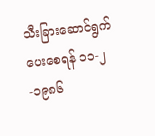သီးခြားဆောင်ရွက်ပေးစေရန် ၁၁-၂-၁၉၈၆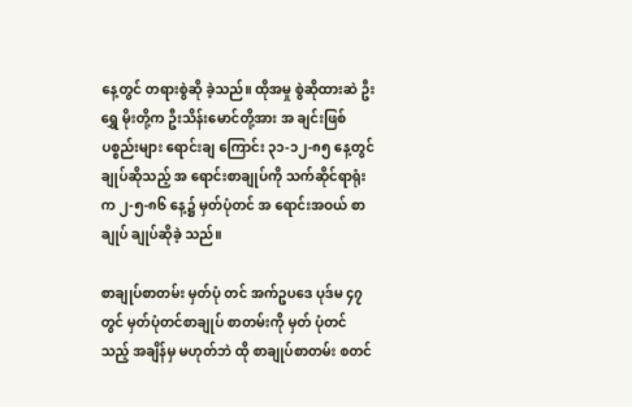နေ့တွင် တရားစွဲဆို ခဲ့သည်။ ထိုအမှု စွဲဆိုထားဆဲ ဦးရွှေ မိုးတို့က ဦးသိန်းမောင်တို့အား အ ချင်းဖြစ် ပစ္စည်းများ ရောင်းချ ကြောင်း ၃၁-၁၂-၈၅ နေ့တွင် ချုပ်ဆိုသည့် အ ရောင်းစာချုပ်ကို သက်ဆိုင်ရာရုံး က ၂-၅-၈၆ နေ့၌ မှတ်ပုံတင် အ ရောင်းအဝယ် စာချုပ် ချုပ်ဆိုခဲ့ သည်။

စာချုပ်စာတမ်း မှတ်ပုံ တင် အက်ဥပဒေ ပုဒ်မ ၄၇ တွင် မှတ်ပုံတင်စာချုပ် စာတမ်းကို မှတ် ပုံတင်သည့် အချိန်မှ မဟုတ်ဘဲ ထို စာချုပ်စာတမ်း စတင်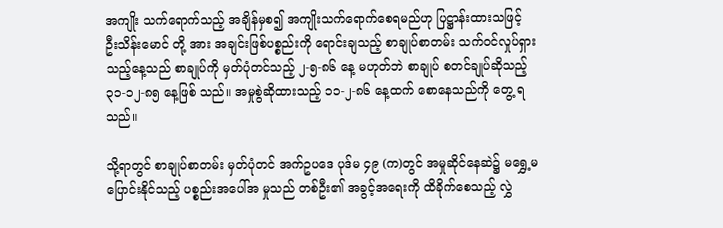အကျိုး သက်ရောက်သည့် အချိန်မှစ၍ အကျိုးသက်ရောက်စေရမည်ဟု ပြဋ္ဌာန်းထားသဖြင့် ဦးသိန်းမောင် တို့ အား အချင်းဖြစ်ပစ္စည်းကို ရောင်းချသည့် စာချုပ်စာတမ်း သက်ဝင်လှုပ်ရှားသည့်နေ့သည် စာချုပ်ကို မှတ်ပုံတင်သည့် ၂-၅-၈၆ နေ့ မဟုတ်ဘဲ စာချုပ် စတင်ချုပ်ဆိုသည့် ၃၁-၁၂-၈၅ နေ့ဖြစ် သည်။ အမှုစွဲဆိုထားသည့် ၁၁-၂-၈၆ နေ့ထက် စောနေသည်ကို တွေ့ ရသည်။

သို့ရာတွင် စာချုပ်စာတမ်း မှတ်ပုံတင် အက်ဥပဒေ ပုဒ်မ ၄၉ (က)တွင် အမှုဆိုင်နေဆဲ၌ မရွှေ့မ ပြောင်းနိုင်သည့် ပစ္စည်းအပေါ်အ မှုသည် တစ်ဦး၏ အခွင့်အရေးကို ထိခိုက်စေသည့် လွှဲ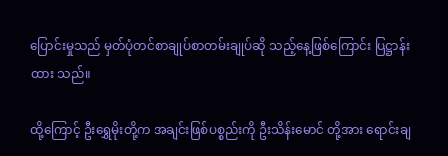ပြောင်းမှုသည် မှတ်ပုံတင်စာချုပ်စာတမ်းချုပ်ဆို သည့်နေ့ဖြစ်ကြောင်း ပြဋ္ဌာန်း ထား သည်။

ထို့ကြောင့် ဦးရွှေမိုးတို့က အချင်းဖြစ်ပစ္စည်းကို ဦးသိန်းမောင် တို့အား ရောင်းချ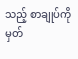သည့် စာချုပ်ကို မှတ်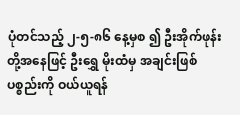ပုံတင်သည့် ၂-၅-၈၆ နေ့မှစ ၍ ဦးအိုက်ဖုန်းတို့အနေဖြင့် ဦးရွှေ မိုးထံမှ အချင်းဖြစ်ပစ္စည်းကို ဝယ်ယူရန်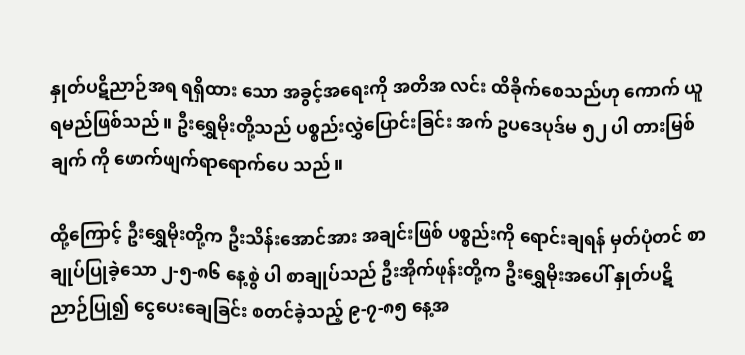နှုတ်ပဋိညာဉ်အရ ရရှိထား သော အခွင့်အရေးကို အတိအ လင်း ထိခိုက်စေသည်ဟု ကောက် ယူရမည်ဖြစ်သည်။ ဦးရွှေမိုးတို့သည် ပစ္စည်းလွှဲပြောင်းခြင်း အက် ဥပဒေပုဒ်မ ၅၂ ပါ တားမြစ်ချက် ကို ဖောက်ဖျက်ရာရောက်ပေ သည်။

ထို့ကြောင့် ဦးရွှေမိုးတို့က ဦးသိန်းအောင်အား အချင်းဖြစ် ပစ္စည်းကို ရောင်းချရန် မှတ်ပုံတင် စာချုပ်ပြုခဲ့သော ၂-၅-၈၆ နေ့စွဲ ပါ စာချုပ်သည် ဦးအိုက်ဖုန်းတို့က ဦးရွှေမိုးအပေါ် နှုတ်ပဋိညာဉ်ပြု၍ ငွေပေးချေခြင်း စတင်ခဲ့သည့် ၉-၇-၈၅ နေ့အ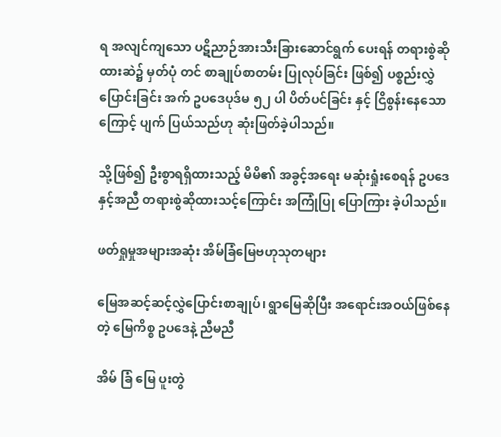ရ အလျင်ကျသော ပဋိညာဉ်အားသီးခြားဆောင်ရွက် ပေးရန် တရားစွဲဆိုထားဆဲ၌ မှတ်ပုံ တင် စာချုပ်စာတမ်း ပြုလုပ်ခြင်း ဖြစ်၍ ပစ္စည်းလွှဲပြောင်းခြင်း အက် ဥပဒေပုဒ်မ ၅၂ ပါ ပိတ်ပင်ခြင်း နှင့် ငြိစွန်းနေသောကြောင့် ပျက် ပြယ်သည်ဟု ဆုံးဖြတ်ခဲ့ပါသည်။

သို့ဖြစ်၍ ဦးစွာရရှိထားသည့် မိမိ၏ အခွင့်အရေး မဆုံးရှုံးစေရန် ဥပဒေနှင့်အညီ တရားစွဲဆိုထားသင့်ကြောင်း အကြုံပြု ပြောကြား ခဲ့ပါသည်။

ဖတ်ရှုမှုအများအဆုံး အိမ်ခြံမြေဗဟုသုတများ

မြေအဆင့်ဆင့်လွှဲပြောင်းစာချုပ်၊ ရွာမြေဆိုပြီး အရောင်းအဝယ်ဖြစ်နေတဲ့ မြေကိစ္စ ဥပဒေနဲ့ ညီမညီ

အိမ် ခြံ မြေ ပူးတွဲ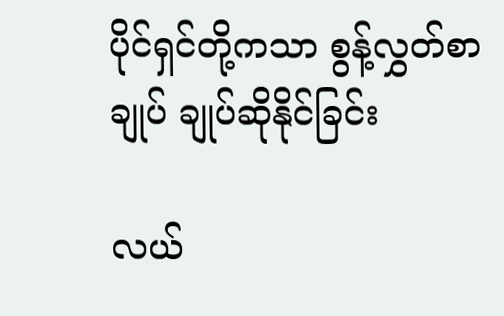ပိုင်ရှင်တို့ကသာ စွန့်လွှတ်စာချုပ် ချုပ်ဆိုနိုင်ခြင်း

လယ်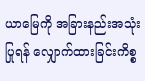ယာမြေကို အခြားနည်းအသုံးပြုရန် လျှောက်ထားခြင်းကိစ္စ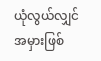ယုံလွယ်လျှင် အမှားဖြစ်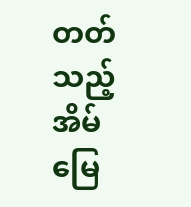တတ်သည့် အိမ်မြေ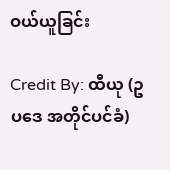ဝယ်ယူခြင်း

Credit By: ထီယု (ဥပဒေ အတိုင်ပင်ခံ)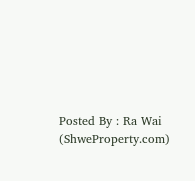Posted By : Ra Wai (ShweProperty.com)